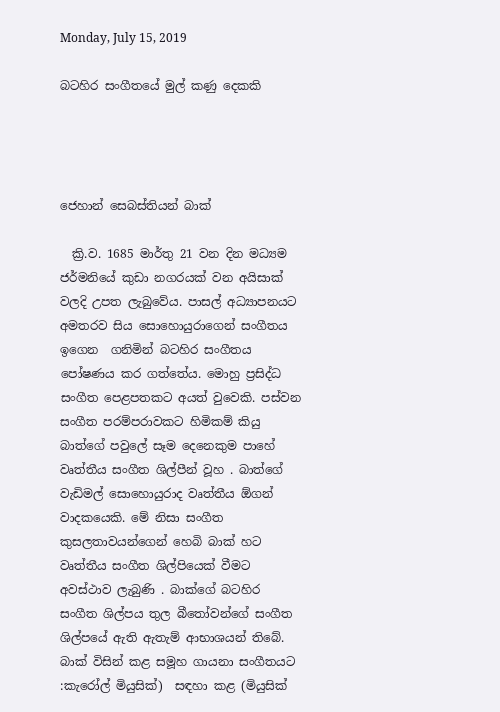Monday, July 15, 2019

බටහිර සංගීතයේ මුල් කණු ‌දෙකකි




ජෙහාන් සෙබස්තියන් බාක්

  ක්‍රි.ව. 1685 මාර්තු 21 වන දින මධ්‍යම ජර්මනියේ කුඩා නගරයක් වන අයිසාක් වලදි උපත ලැබුවේය. පාසල් අධ්‍යාපනයට අමතරව සිය සොහොයුරාගෙන් සංගීතය ඉගෙන  ගනිමින් බටහිර සංගීතය පෝෂණය කර ගත්තේය. මොහු ප්‍රසිද්ධ සංගීත පෙළපතකට අයත් වුවෙකි. පස්වන සංගීත පරම්පරාවකට හිමිකම් කියු බාත්ගේ පවුලේ සෑම දෙනෙකුම පාහේ වෘත්තීය සංගීත ශිල්පීන් වූහ . බාත්ගේ වැඩිමල් සොහොයුරාද වෘත්තීය ඕගන් වාදකයෙකි. මේ නිසා සංගීත කුසලතාවයන්ගෙන් හෙබි බාක් හට වෘත්තීය සංගීත ශිල්පියෙක් වීමට අවස්ථාව ලැබුණි . බාක්ගේ බටහිර සංගීත ශිල්පය තුල බීතෝවන්ගේ සංගීත ශිල්පයේ ඇති ඇතැම් ආභාශයන් තිබේ. බාක් විසින් කළ සමූහ ගායනා සංගීතයට :කැරෝල් මියුසික්)  සඳහා කළ (මියුසික්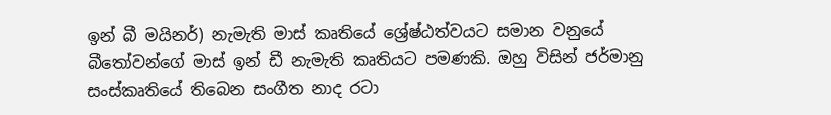ඉන් බී මයිනර්) නැමැති මාස් කෘතියේ ශ්‍රේෂ්ඨත්වයට සමාන වනුයේ බීතෝවන්ගේ මාස් ඉන් ඩී නැමැති කෘතියට පමණකි. ඔහු විසින් ජර්මානු සංස්කෘතියේ තිබෙන සංගීත නාද රටා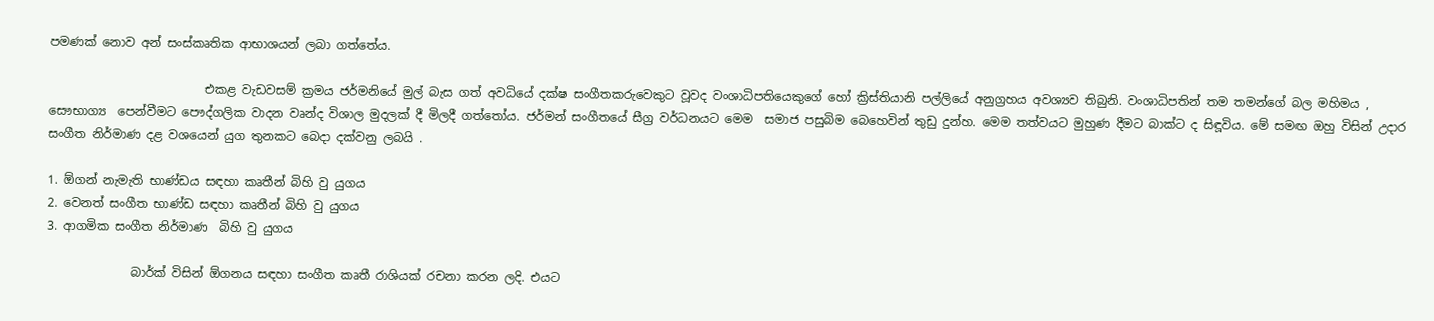පමණක් නොව අන් සංස්කෘතික ආභාශයන් ලබා ගත්තේය.

                          එකළ වැඩවසම් ක්‍රමය ජර්මනියේ මුල් බැස ගත් අවධියේ දක්ෂ සංගීතකරුවෙකුට වූවද වංශාධිපතියෙකුගේ හෝ ක්‍රිස්තියානි පල්ලියේ අනුග්‍රහය අවශ්‍යව තිබුනි. වංශාධිපතින් තම තමන්ගේ බල මහිමය , සෞභාග්‍ය  පෙන්වීමට පෞද්ගලික වාදන වෘන්ද විශාල මුදලක් දී මිලදී ගත්තෝය. ජර්මන් සංගීතයේ සීග්‍ර වර්ධනයට මෙම  සමාජ පසුබිම බෙහෙවින් තුඩු දුන්හ. මෙම තත්වයට මුහුණ දීමට බාක්ට ද සිඳූවිය. මේ සමඟ ඔහු විසින් උදාර සංගීත නිර්මාණ දළ වශයෙන් යුග තුනකට බෙදා දක්වනු ලබයි .

1. ඕගන් නැමැති භාණ්ඩය සඳහා කෘතීන් බිහි වු යුගය
2. වෙනත් සංගීත භාණ්ඩ සඳහා කෘතීන් බිහි වු යුගය
3. ආගමික සංගීත නිර්මාණ  බිහි වු යුගය

              බාර්ක් විසින් ඕගනය සඳහා සංගීත කෘතී රාශියක් රචනා කරන ලදි. එයට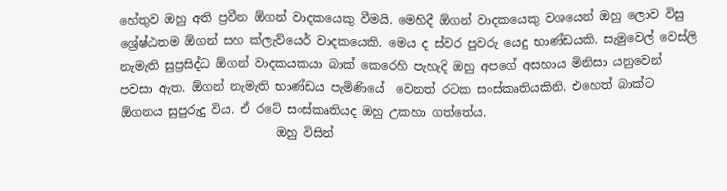හේතුව ඔහු අති ප්‍රවීන ඕගන් වාදකයෙකු වීමයි. මෙහිදී ඕගන් වාදකයෙකු වශයෙන් ඔහු ලොව විසු ශ්‍රේෂ්ඨතම ඕගන් සහ ක්ලැව්යෙර් වාදකයෙකි. මෙය ද ස්වර පුවරු යෙදු භාණ්ඩයකි. සැමුවෙල් වෙස්ලි නැමැති සුප්‍රසිද්ධ ඕගන් වාදකයකයා බාක් කෙරෙහි පැහැදි ඔහු අපගේ අසහාය මිනිසා යනුවෙන් පවසා ඇත. ඕගන් නැමැති භාණ්ඩය පැමිණියේ  වෙනත් රටක සංස්කෘතියකිනි. එහෙත් බාක්ට ඕගනය සුපුරුදු විය. ඒ රටේ සංස්කෘතියද ඔහු උකහා ගත්තේය.
                          ඔහු විසින්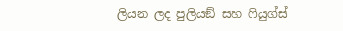ලියන ලද පුලියඞ් සහ ෆියුග්ස්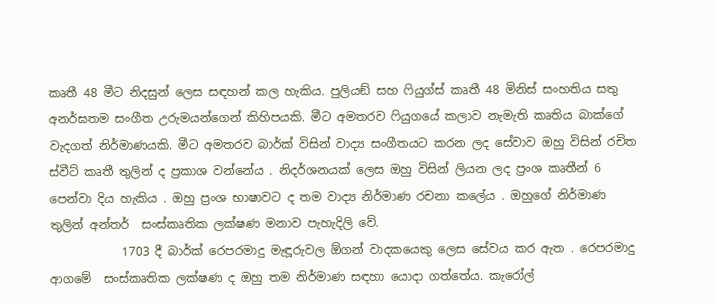කෘතී 48 මීට නිදසුන් ලෙස සඳහන් කල හැකිය. පුලියඞ් සහ ෆියුග්ස් කෘතී 48 මිනිස් සංහතිය සතු අනර්ඝතම සංගීත උරුමයන්ගෙන් කිහිපයකි. මීට අමතරව ෆියුගයේ කලාව නැමැති කෘතිය බාක්ගේ වැදගත් නිර්මාණයකි. මීට අමතරව බාර්ක් විසින් වාද්‍ය සංගීතයට කරන ලද සේවාව ඔහු විසින් රචිත ස්වීට් කෘතී තුලින් ද ප්‍රකාශ වන්නේය . නිදර්ශනයක් ලෙස ඔහු විසින් ලියන ලද ප්‍රංශ කෘතීන් 6 පෙන්වා දිය හැකිය . ඔහු ප්‍රංශ භාෂාවට ද තම වාද්‍ය නිර්මාණ රචනා කලේය . ඔහුගේ නිර්මාණ තුලින් අන්තර්  සංස්කෘතික ලක්ෂණ මනාව පැහැදිලි වේ.
            1703 දී බාර්ක් රෙපරමාදු මැඳූරුවල ඕගන් වාදකයෙකු ලෙස සේවය කර ඇත . රෙපරමාදු ආගමේ  සංස්කෘතික ලක්ෂණ ද ඔහු තම නිර්මාණ සඳහා යොදා ගත්තේය. කැරෝල්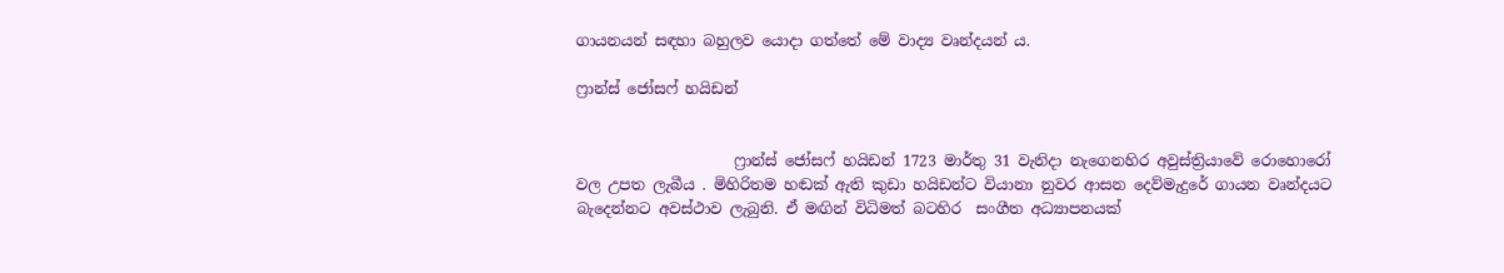ගායනයන් සඳහා බහුලව යොදා ගත්තේ මේ වාද්‍ය වෘන්දයන් ය.

ෆ්‍රාන්ස් ජෝසෆ් හයිඩන්


                     ෆ්‍රාන්ස් ජෝසෆ් හයිඩන් 1723 මාර්තු 31 වැනිදා නැගෙනහිර අවුස්ත්‍රියාවේ රොහොරෝ වල උපත ලැබීය . මිහිරිතම හඬක් ඇති කුඩා හයිඩන්ට වියානා නුවර ආසන දෙව්මැදුරේ ගායන වෘන්දයට බැදෙන්නට අවස්ථාව ලැබුනි. ඒ මඟින් විධිමත් බටහිර  සංගීත අධ්‍යාපනයක්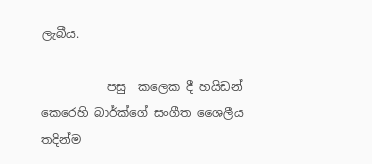ලැබීය.

           පසු  කලෙක දී හයිඩන් කෙරෙහි බාර්ක්ගේ සංගීත ශෛලීය තදින්ම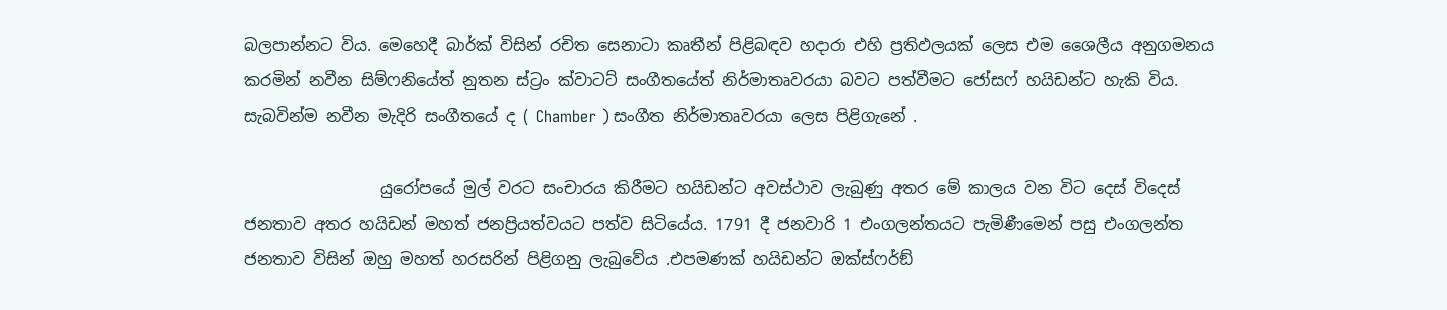බලපාන්නට විය. මෙහෙදී බාර්ක් විසින් රචිත සෙනාටා කෘතීන් පිළිබඳව හදාරා එහි ප්‍රතිඵලයක් ලෙස එම ශෛලීය අනුගමනය කරමින් නවීන සිම්ෆනියේත් නුතන ස්ට්‍රං ක්වාටට් සංගීතයේත් නිර්මාතෘවරයා බවට පත්වීමට ජෝසෆ් හයිඩන්ට හැකි විය. සැබවින්ම නවීන මැදිරි සංගීතයේ ද ( Chamber ) සංගීත නිර්මාතෘවරයා ලෙස පිළිගැනේ .

                 යුරෝපයේ මුල් වරට සංචාරය කිරීමට හයිඩන්ට අවස්ථාව ලැබුණු අතර මේ කාලය වන විට දෙස් විදෙස් ජනතාව අතර හයිඩන් මහත් ජනප්‍රියත්වයට පත්ව සිටියේය. 1791 දී ජනවාරි 1 එංගලන්තයට පැමිණීමෙන් පසු එංගලන්ත ජනතාව විසින් ඔහු මහත් හරසරින් පිළිගනු ලැබුවේය .එපමණක් හයිඩන්ට ඔක්ස්ෆර්ඞ්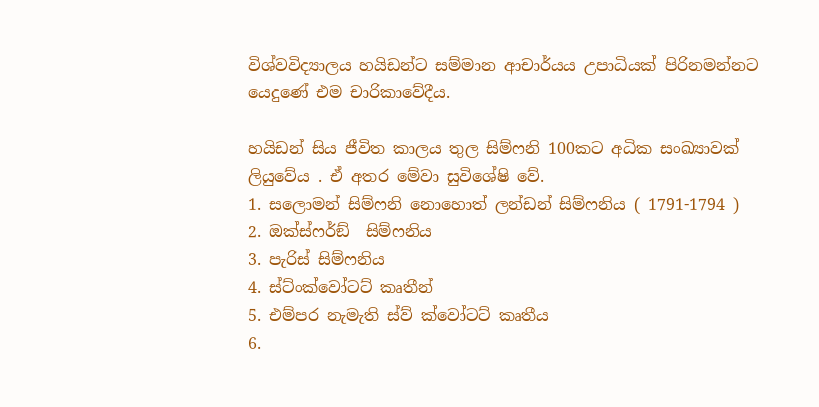විශ්වවිද්‍යාලය හයිඩන්ට සම්මාන ආචාර්යය උපාධියක් පිරිනමන්නට යෙදුණේ එම චාරිකාවේදීය.

හයිඩන් සිය ජීවිත කාලය තුල සිම්ෆනි 100කට අධික සංඛ්‍යාවක් ලියුවේය . ඒ අතර මේවා සුවිශේෂි වේ.
1. සලොමන් සිම්ෆනි නොහොත් ලන්ඩන් සිම්ෆනිය ( 1791-1794 )
2. ඔක්ස්ෆර්ඞ්  සිම්ෆනිය
3. පැරිස් සිම්ෆනිය
4. ස්ට්ංක්වෝටට් කෘතීන්
5. එම්පර නැමැති ස්ව් ක්වෝටට් කෘතීය
6.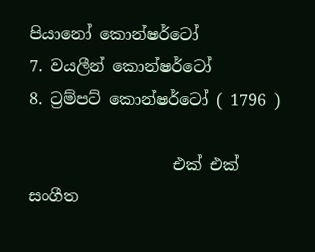පියානෝ කොන්ෂර්ටෝ
7. වයලීන් කොන්ෂර්ටෝ
8. ට්‍රම්පට් කොන්ෂර්ටෝ ( 1796 )

                  එක් එක්  සංගීත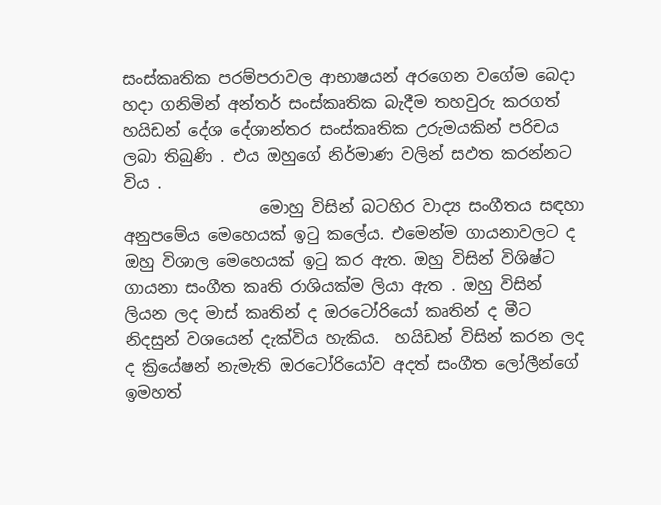සංස්කෘතික පරම්පරාවල ආභාෂයන් අරගෙන වගේම බෙදා හදා ගනිමින් අන්තර් සංස්කෘතික බැදීම තහවුරු කරගත් හයිඩන් දේශ දේශාන්තර සංස්කෘතික උරුමයකින් පරිචය ලබා තිබුණි . එය ඔහුගේ නිර්මාණ වලින් සඵත කරන්නට විය .
                 මොහු විසින් බටහිර වාද්‍ය සංගීතය සඳහා අනුපමේය මෙහෙයක් ඉටු කලේය. එමෙන්ම ගායනාවලට ද ඔහු විශාල මෙහෙයක් ඉටු කර ඇත. ඔහු විසින් විශිෂ්ට ගායනා සංගීත කෘති රාශියක්ම ලියා ඇත . ඔහු විසින් ලියන ලද මාස් කෘතින් ද ඔරටෝරියෝ කෘතින් ද මීට නිදසුන් වශයෙන් දැක්විය හැකිය.  හයිඩන් විසින් කරන ලද ද ක්‍රියේෂන් නැමැති ඔරටෝරියෝව අදත් සංගීත ලෝලීන්ගේ ඉමහත්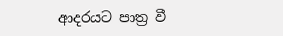ආදරයට පාත්‍ර වී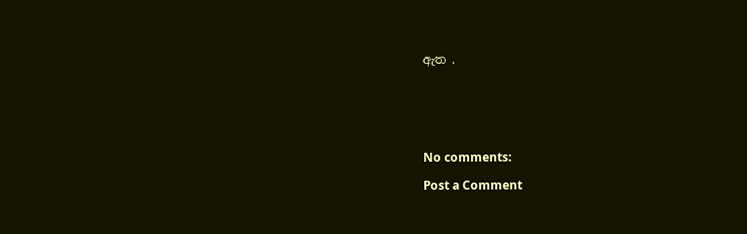ඇත .






No comments:

Post a Comment